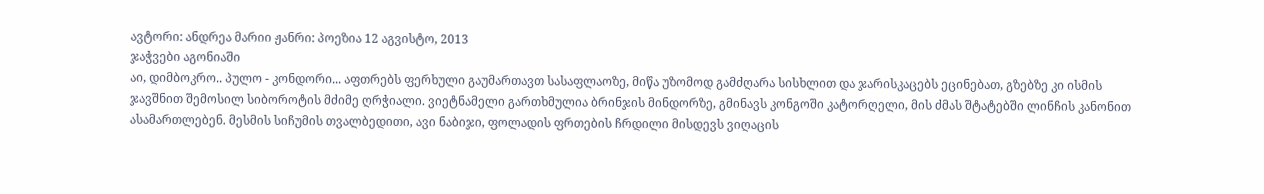ავტორი: ანდრეა მარიი ჟანრი: პოეზია 12 აგვისტო, 2013
ჯაჭვები აგონიაში
აი, დიმბოკრო.. პულო - კონდორი... აფთრებს ფერხული გაუმართავთ სასაფლაოზე, მიწა უზომოდ გამძღარა სისხლით და ჯარისკაცებს ეცინებათ, გზებზე კი ისმის ჯავშნით შემოსილ სიბოროტის მძიმე ღრჭიალი. ვიეტნამელი გართხმულია ბრინჯის მინდორზე, გმინავს კონგოში კატორღელი, მის ძმას შტატებში ლინჩის კანონით ასამართლებენ. მესმის სიჩუმის თვალბედითი, ავი ნაბიჯი, ფოლადის ფრთების ჩრდილი მისდევს ვიღაცის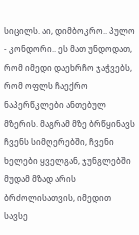სიცილს. აი, დიმბოკრო.. პულო - კონდორი.. ეს მათ უნდოდათ, რომ იმედი დაეხრჩო ჯაჭვებს, რომ ოფლს ჩაექრო ნაპერწკლები ანთებულ მზერის. მაგრამ მზე ბრწყინავს ჩვენს სიმღერებში, ჩვენი ხელები ყველგან, ჯუნგლებში მუდამ მზად არის ბრძოლისათვის, იმედით სავსე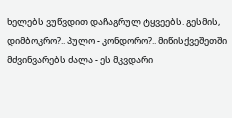ხელებს ვუწვდით დაჩაგრულ ტყვეებს. გესმის, დიმბოკრო?.. პულო - კონდორო?.. მიწისქვეშეთში მძვინვარებს ძალა - ეს მკვდარი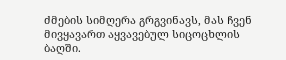ძმების სიმღერა გრგვინავს, მას ჩვენ მივყავართ აყვავებულ სიცოცხლის ბაღში.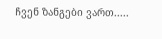ჩვენ ზანგები ვართ.....